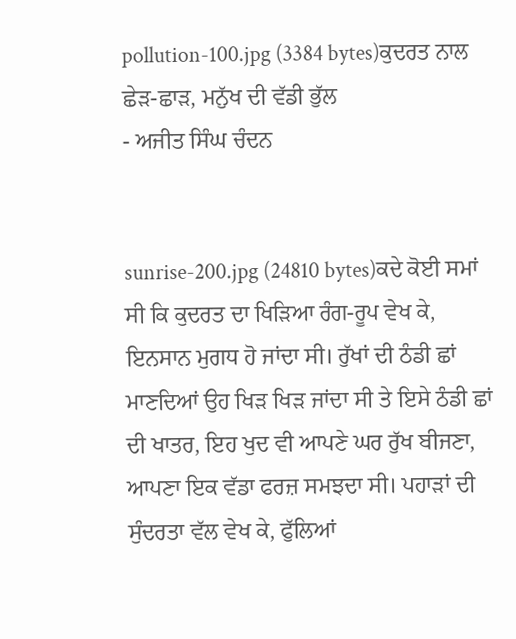pollution-100.jpg (3384 bytes)ਕੁਦਰਤ ਨਾਲ ਛੇੜ-ਛਾੜ, ਮਨੁੱਖ ਦੀ ਵੱਡੀ ਭੁੱਲ
- ਅਜੀਤ ਸਿੰਘ ਚੰਦਨ


sunrise-200.jpg (24810 bytes)ਕਦੇ ਕੋਈ ਸਮਾਂ ਸੀ ਕਿ ਕੁਦਰਤ ਦਾ ਖਿੜਿਆ ਰੰਗ-ਰੂਪ ਵੇਖ ਕੇ, ਇਨਸਾਨ ਮੁਗਧ ਹੋ ਜਾਂਦਾ ਸੀ। ਰੁੱਖਾਂ ਦੀ ਠੰਡੀ ਛਾਂ ਮਾਣਦਿਆਂ ਉਹ ਖਿੜ ਖਿੜ ਜਾਂਦਾ ਸੀ ਤੇ ਇਸੇ ਠੰਡੀ ਛਾਂ ਦੀ ਖਾਤਰ, ਇਹ ਖੁਦ ਵੀ ਆਪਣੇ ਘਰ ਰੁੱਖ ਬੀਜਣਾ, ਆਪਣਾ ਇਕ ਵੱਡਾ ਫਰਜ਼ ਸਮਝਦਾ ਸੀ। ਪਹਾੜਾਂ ਦੀ ਸੁੰਦਰਤਾ ਵੱਲ ਵੇਖ ਕੇ, ਫੁੱਲਿਆਂ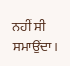ਨਹੀਂ ਸੀ ਸਮਾਉਂਦਾ।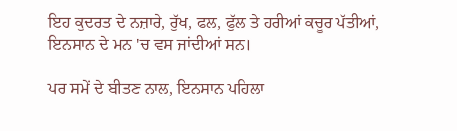ਇਹ ਕੁਦਰਤ ਦੇ ਨਜ਼ਾਰੇ, ਰੁੱਖ, ਫਲ, ਫੁੱਲ ਤੇ ਹਰੀਆਂ ਕਚੂਰ ਪੱਤੀਆਂ, ਇਨਸਾਨ ਦੇ ਮਨ 'ਚ ਵਸ ਜਾਂਦੀਆਂ ਸਨ।

ਪਰ ਸਮੇਂ ਦੇ ਬੀਤਣ ਨਾਲ, ਇਨਸਾਨ ਪਹਿਲਾ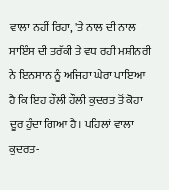ਵਾਲਾ ਨਹੀਂ ਰਿਹਾ, 'ਤੇ ਨਾਲ ਦੀ ਨਾਲ ਸਾਇੰਸ ਦੀ ਤਰੱਕੀ ਤੇ ਵਧ ਰਹੀ ਮਸ਼ੀਨਰੀ ਨੇ ਇਨਸਾਨ ਨੂੰ ਅਜਿਹਾ ਘੇਰਾ ਪਾਇਆ ਹੈ ਕਿ ਇਹ ਹੌਲੀ ਹੌਲੀ ਕੁਦਰਤ ਤੋਂ ਕੋਹਾ ਦੂਰ ਹੁੰਦਾ ਗਿਆ ਹੈ। ਪਹਿਲਾਂ ਵਾਲਾ ਕੁਦਰਤ-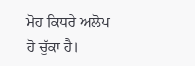ਮੋਹ ਕਿਧਰੇ ਅਲੋਪ ਹੋ ਚੁੱਕਾ ਹੈ।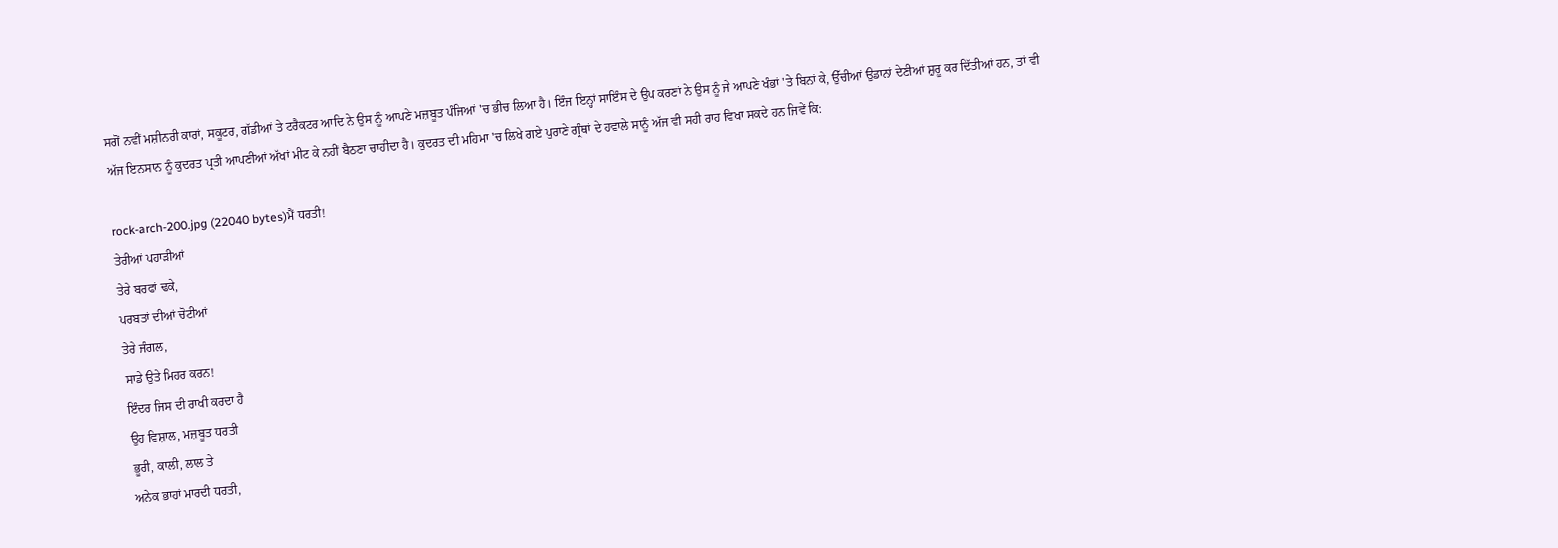ਸਗੋਂ ਨਵੀਂ ਮਸ਼ੀਨਰੀ ਕਾਰਾਂ, ਸਕੂਟਰ, ਗੱਡੀਆਂ ਤੇ ਟਰੈਕਟਰ ਆਦਿ ਨੇ ਉਸ ਨੂੰ ਆਪਣੇ ਮਜ਼ਬੂਤ ਪੰਜਿਆਂ 'ਚ ਭੀਚ ਲਿਆ ਹੈ। ਇੰਜ ਇਨ੍ਹਾਂ ਸਾਇੰਸ ਦੇ ਉਪ ਕਰਣਾਂ ਨੇ ਉਸ ਨੂੰ ਜੇ ਆਪਣੇ ਖੰਭਾਂ 'ਤੇ ਬਿਨਾਂ ਕੇ, ਉੱਚੀਆਂ ਉਡਾਨਾਂ ਦੇਣੀਆਂ ਸ਼ੁਰੂ ਕਰ ਦਿੱਤੀਆਂ ਹਨ, ਤਾਂ ਵੀ ਅੱਜ ਇਨਸਾਨ ਨੂੰ ਕੁਦਰਤ ਪ੍ਰਤੀ ਆਪਣੀਆਂ ਅੱਖਾਂ ਮੀਟ ਕੇ ਨਹੀਂ ਬੈਠਣਾ ਚਾਹੀਦਾ ਹੈ। ਕੁਦਰਤ ਦੀ ਮਹਿਮਾ 'ਚ ਲਿਖੇ ਗਏ ਪੁਰਾਣੇ ਗ੍ਰੰਥਾਂ ਦੇ ਹਵਾਲੇ ਸਾਨੂੰ ਅੱਜ ਵੀ ਸਹੀ ਰਾਹ ਵਿਖਾ ਸਕਦੇ ਹਨ ਜਿਵੇਂ ਕਿ:

rock-arch-200.jpg (22040 bytes)ਮੈਂ ਧਰਤੀ!
ਤੇਰੀਆਂ ਪਹਾੜੀਆਂ
ਤੇਰੇ ਬਰਫਾਂ ਢਕੇ,
ਪਰਬਤਾਂ ਦੀਆਂ ਚੋਟੀਆਂ
ਤੇਰੇ ਜੰਗਲ,
ਸਾਡੇ ਉਤੇ ਮਿਹਰ ਕਰਨ!
ਇੰਦਰ ਜਿਸ ਦੀ ਰਾਖੀ ਕਰਦਾ ਹੈ
ਉਹ ਵਿਸ਼ਾਲ, ਮਜ਼ਬੂਤ ਧਰਤੀ
ਭੂਰੀ, ਕਾਲੀ, ਲਾਲ ਤੇ
ਅਨੇਕ ਭਾਹਾਂ ਮਾਰਦੀ ਧਰਤੀ,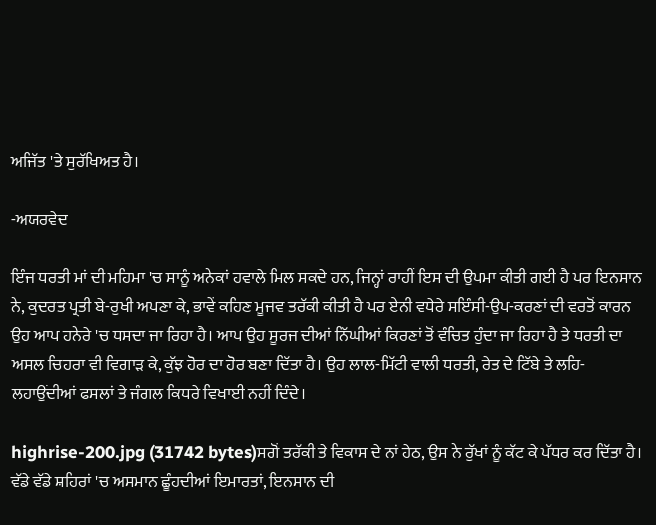ਅਜਿੱਤ 'ਤੇ ਸੁਰੱਖਿਅਤ ਹੈ।

-ਅਯਰਵੇਦ

ਇੰਜ ਧਰਤੀ ਮਾਂ ਦੀ ਮਹਿਮਾ 'ਚ ਸਾਨੂੰ ਅਨੇਕਾਂ ਹਵਾਲੇ ਮਿਲ ਸਕਦੇ ਹਨ, ਜਿਨ੍ਹਾਂ ਰਾਹੀਂ ਇਸ ਦੀ ਉਪਮਾ ਕੀਤੀ ਗਈ ਹੈ ਪਰ ਇਨਸਾਨ ਨੇ, ਕੁਦਰਤ ਪ੍ਰਤੀ ਬੇ-ਰੁਖੀ ਅਪਣਾ ਕੇ, ਭਾਵੇਂ ਕਹਿਣ ਮੂਜਵ ਤਰੱਕੀ ਕੀਤੀ ਹੈ ਪਰ ਏਨੀ ਵਧੇਰੇ ਸਇੰਸੀ-ਉਪ-ਕਰਣਾਂ ਦੀ ਵਰਤੋਂ ਕਾਰਨ ਉਹ ਆਪ ਹਨੇਰੇ 'ਚ ਧਸਦਾ ਜਾ ਰਿਹਾ ਹੈ। ਆਪ ਉਹ ਸੂਰਜ ਦੀਆਂ ਨਿੱਘੀਆਂ ਕਿਰਣਾਂ ਤੋਂ ਵੰਚਿਤ ਹੁੰਦਾ ਜਾ ਰਿਹਾ ਹੈ ਤੇ ਧਰਤੀ ਦਾ ਅਸਲ ਚਿਹਰਾ ਵੀ ਵਿਗਾੜ ਕੇ, ਕੁੱਝ ਹੋਰ ਦਾ ਹੋਰ ਬਣਾ ਦਿੱਤਾ ਹੈ। ਉਹ ਲਾਲ-ਮਿੱਟੀ ਵਾਲੀ ਧਰਤੀ, ਰੇਤ ਦੇ ਟਿੱਬੇ ਤੇ ਲਹਿ-ਲਹਾਉਂਦੀਆਂ ਫਸਲਾਂ ਤੇ ਜੰਗਲ ਕਿਧਰੇ ਵਿਖਾਈ ਨਹੀਂ ਦਿੰਦੇ।

highrise-200.jpg (31742 bytes)ਸਗੋਂ ਤਰੱਕੀ ਤੇ ਵਿਕਾਸ ਦੇ ਨਾਂ ਹੇਠ, ਉਸ ਨੇ ਰੁੱਖਾਂ ਨੂੰ ਕੱਟ ਕੇ ਪੱਧਰ ਕਰ ਦਿੱਤਾ ਹੈ। ਵੱਡੇ ਵੱਡੇ ਸ਼ਹਿਰਾਂ 'ਚ ਅਸਮਾਨ ਛੂੰਹਦੀਆਂ ਇਮਾਰਤਾਂ, ਇਨਸਾਨ ਦੀ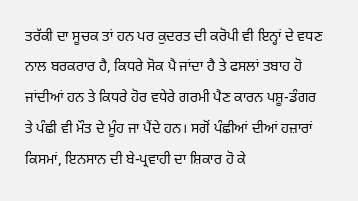ਤਰੱਕੀ ਦਾ ਸੂਚਕ ਤਾਂ ਹਨ ਪਰ ਕੁਦਰਤ ਦੀ ਕਰੋਪੀ ਵੀ ਇਨ੍ਹਾਂ ਦੇ ਵਧਣ ਨਾਲ ਬਰਕਰਾਰ ਹੈ, ਕਿਧਰੇ ਸੋਕ ਪੈ ਜਾਂਦਾ ਹੈ ਤੇ ਫਸਲਾਂ ਤਬਾਹ ਹੋ ਜਾਂਦੀਆਂ ਹਨ ਤੇ ਕਿਧਰੇ ਹੋਰ ਵਧੇਰੇ ਗਰਮੀ ਪੈਣ ਕਾਰਨ ਪਸ਼ੂ-ਡੰਗਰ ਤੇ ਪੰਛੀ ਵੀ ਮੌਤ ਦੇ ਮੂੰਹ ਜਾ ਪੈਂਦੇ ਹਨ। ਸਗੋਂ ਪੰਛੀਆਂ ਦੀਆਂ ਹਜ਼ਾਰਾਂ ਕਿਸਮਾਂ, ਇਨਸਾਨ ਦੀ ਬੇ-ਪ੍ਰਵਾਹੀ ਦਾ ਸ਼ਿਕਾਰ ਹੋ ਕੇ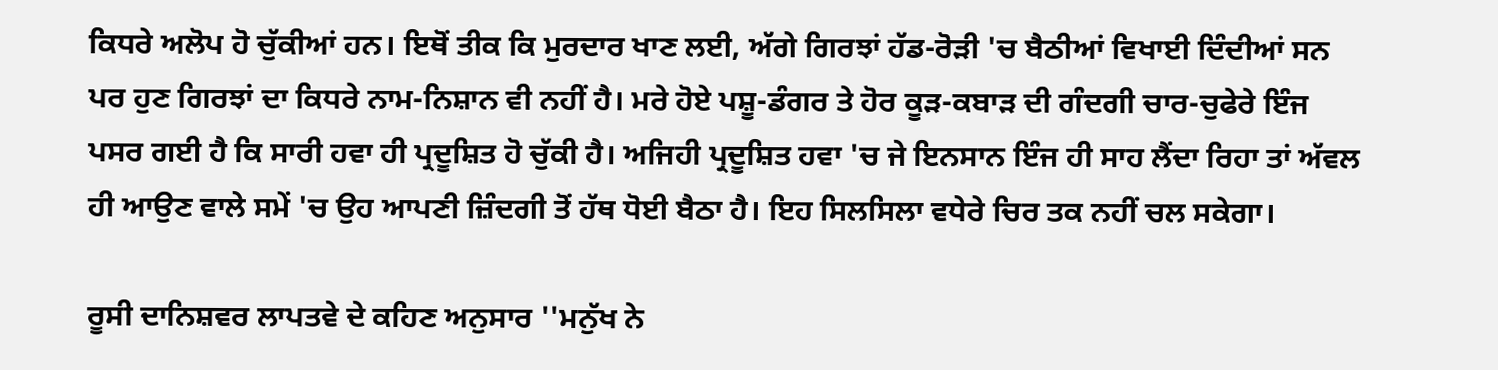ਕਿਧਰੇ ਅਲੋਪ ਹੋ ਚੁੱਕੀਆਂ ਹਨ। ਇਥੋਂ ਤੀਕ ਕਿ ਮੁਰਦਾਰ ਖਾਣ ਲਈ, ਅੱਗੇ ਗਿਰਝਾਂ ਹੱਡ-ਰੋੜੀ 'ਚ ਬੈਠੀਆਂ ਵਿਖਾਈ ਦਿੰਦੀਆਂ ਸਨ ਪਰ ਹੁਣ ਗਿਰਝਾਂ ਦਾ ਕਿਧਰੇ ਨਾਮ-ਨਿਸ਼ਾਨ ਵੀ ਨਹੀਂ ਹੈ। ਮਰੇ ਹੋਏ ਪਸ਼ੂ-ਡੰਗਰ ਤੇ ਹੋਰ ਕੂੜ-ਕਬਾੜ ਦੀ ਗੰਦਗੀ ਚਾਰ-ਚੁਫੇਰੇ ਇੰਜ ਪਸਰ ਗਈ ਹੈ ਕਿ ਸਾਰੀ ਹਵਾ ਹੀ ਪ੍ਰਦੂਸ਼ਿਤ ਹੋ ਚੁੱਕੀ ਹੈ। ਅਜਿਹੀ ਪ੍ਰਦੂਸ਼ਿਤ ਹਵਾ 'ਚ ਜੇ ਇਨਸਾਨ ਇੰਜ ਹੀ ਸਾਹ ਲੈਂਦਾ ਰਿਹਾ ਤਾਂ ਅੱਵਲ ਹੀ ਆਉਣ ਵਾਲੇ ਸਮੇਂ 'ਚ ਉਹ ਆਪਣੀ ਜ਼ਿੰਦਗੀ ਤੋਂ ਹੱਥ ਧੋਈ ਬੈਠਾ ਹੈ। ਇਹ ਸਿਲਸਿਲਾ ਵਧੇਰੇ ਚਿਰ ਤਕ ਨਹੀਂ ਚਲ ਸਕੇਗਾ।

ਰੂਸੀ ਦਾਨਿਸ਼ਵਰ ਲਾਪਤਵੇ ਦੇ ਕਹਿਣ ਅਨੁਸਾਰ ''ਮਨੁੱਖ ਨੇ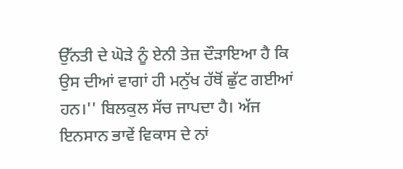ਉੱਨਤੀ ਦੇ ਘੋੜੇ ਨੂੰ ਏਨੀ ਤੇਜ਼ ਦੌੜਾਇਆ ਹੈ ਕਿ ਉਸ ਦੀਆਂ ਵਾਗਾਂ ਹੀ ਮਨੁੱਖ ਹੱਥੋਂ ਛੁੱਟ ਗਈਆਂ ਹਨ।'' ਬਿਲਕੁਲ ਸੱਚ ਜਾਪਦਾ ਹੈ। ਅੱਜ ਇਨਸਾਨ ਭਾਵੇਂ ਵਿਕਾਸ ਦੇ ਨਾਂ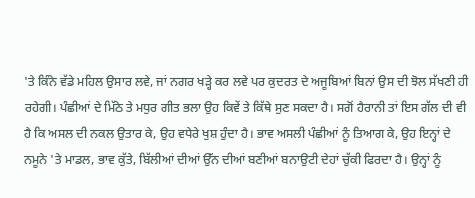'ਤੇ ਕਿੰਨੇ ਵੱਡੇ ਮਹਿਲ ਉਸਾਰ ਲਵੇ, ਜਾਂ ਨਗਰ ਖੜ੍ਹੇ ਕਰ ਲਵੇ ਪਰ ਕੁਦਰਤ ਦੇ ਅਜੂਬਿਆਂ ਬਿਨਾਂ ਉਸ ਦੀ ਝੋਲ ਸੱਖਣੀ ਹੀ ਰਹੇਗੀ। ਪੰਛੀਆਂ ਦੇ ਮਿੱਠੇ ਤੇ ਮਧੁਰ ਗੀਤ ਭਲਾ ਉਹ ਕਿਵੇਂ ਤੇ ਕਿੱਥੇ ਸੁਣ ਸਕਦਾ ਹੈ। ਸਗੋਂ ਹੈਰਾਨੀ ਤਾਂ ਇਸ ਗੱਲ ਦੀ ਵੀ ਹੈ ਕਿ ਅਸਲ ਦੀ ਨਕਲ ਉਤਾਰ ਕੇ, ਉਹ ਵਧੇਰੇ ਖੁਸ਼ ਹੁੰਦਾ ਹੈ। ਭਾਵ ਅਸਲੀ ਪੰਛੀਆਂ ਨੂੰ ਤਿਆਗ ਕੇ, ਉਹ ਇਨ੍ਹਾਂ ਦੇ ਨਮੂਨੇ 'ਤੇ ਮਾਡਲ, ਭਾਵ ਕੁੱਤੇ, ਬਿੱਲੀਆਂ ਦੀਆਂ ਉੱਨ ਦੀਆਂ ਬਣੀਆਂ ਬਨਾਉਟੀ ਦੇਹਾਂ ਚੁੱਕੀ ਫਿਰਦਾ ਹੈ। ਉਨ੍ਹਾਂ ਨੂੰ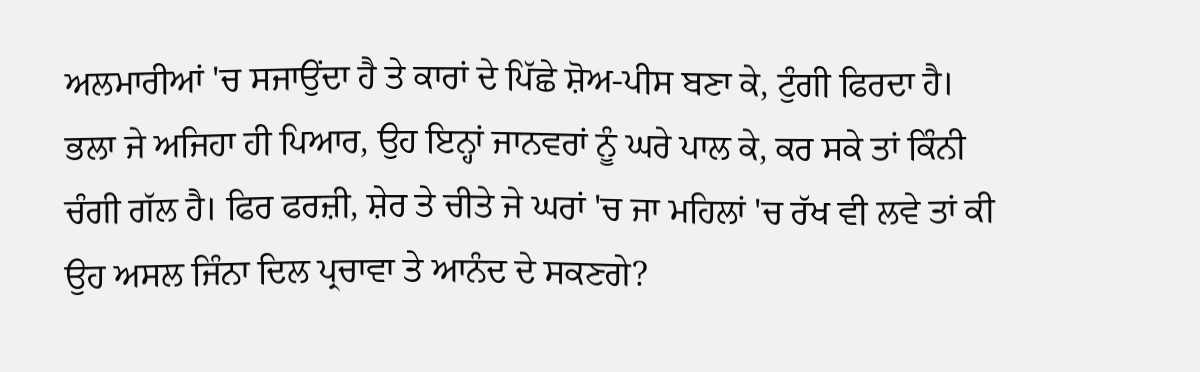ਅਲਮਾਰੀਆਂ 'ਚ ਸਜਾਉਂਦਾ ਹੈ ਤੇ ਕਾਰਾਂ ਦੇ ਪਿੱਛੇ ਸ਼ੋਅ-ਪੀਸ ਬਣਾ ਕੇ, ਟੁੰਗੀ ਫਿਰਦਾ ਹੈ। ਭਲਾ ਜੇ ਅਜਿਹਾ ਹੀ ਪਿਆਰ, ਉਹ ਇਨ੍ਹਾਂ ਜਾਨਵਰਾਂ ਨੂੰ ਘਰੇ ਪਾਲ ਕੇ, ਕਰ ਸਕੇ ਤਾਂ ਕਿੰਨੀ ਚੰਗੀ ਗੱਲ ਹੈ। ਫਿਰ ਫਰਜ਼ੀ, ਸ਼ੇਰ ਤੇ ਚੀਤੇ ਜੇ ਘਰਾਂ 'ਚ ਜਾ ਮਹਿਲਾਂ 'ਚ ਰੱਖ ਵੀ ਲਵੇ ਤਾਂ ਕੀ ਉਹ ਅਸਲ ਜਿੰਨਾ ਦਿਲ ਪ੍ਰਚਾਵਾ ਤੇ ਆਨੰਦ ਦੇ ਸਕਣਗੇ?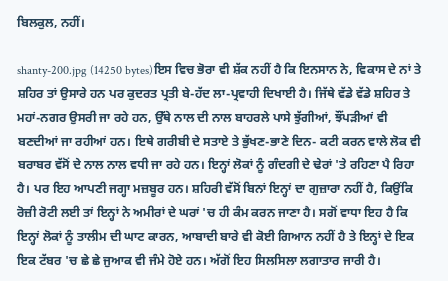ਬਿਲਕੁਲ, ਨਹੀਂ।

shanty-200.jpg (14250 bytes)ਇਸ ਵਿਚ ਭੋਰਾ ਵੀ ਸ਼ੱਕ ਨਹੀਂ ਹੈ ਕਿ ਇਨਸਾਨ ਨੇ, ਵਿਕਾਸ ਦੇ ਨਾਂ ਤੇ ਸ਼ਹਿਰ ਤਾਂ ਉਸਾਰੇ ਹਨ ਪਰ ਕੁਦਰਤ ਪ੍ਰਤੀ ਬੇ-ਹੱਦ ਲਾ-ਪ੍ਰਵਾਹੀ ਦਿਖਾਈ ਹੈ। ਜਿੱਥੇ ਵੱਡੇ ਵੱਡੇ ਸ਼ਹਿਰ ਤੇ ਮਹਾਂ-ਨਗਰ ਉਸਰੀ ਜਾ ਰਹੇ ਹਨ, ਉੱਥੇ ਨਾਲ ਦੀ ਨਾਲ ਬਾਹਰਲੇ ਪਾਸੇ ਝੁੱਗੀਆਂ, ਝੌਂਪੜੀਆਂ ਵੀ ਬਣਦੀਆਂ ਜਾ ਰਹੀਆਂ ਹਨ। ਇਥੇ ਗਰੀਬੀ ਦੇ ਸਤਾਏ ਤੇ ਭੁੱਖਣ-ਭਾਣੇ ਦਿਨ- ਕਟੀ ਕਰਨ ਵਾਲੇ ਲੋਕ ਵੀ ਬਰਾਬਰ ਵੱਸੋਂ ਦੇ ਨਾਲ ਨਾਲ ਵਧੀ ਜਾ ਰਹੇ ਹਨ। ਇਨ੍ਹਾਂ ਲੋਕਾਂ ਨੂੰ ਗੰਦਗੀ ਦੇ ਢੇਰਾਂ 'ਤੇ ਰਹਿਣਾ ਪੈ ਰਿਹਾ ਹੈ। ਪਰ ਇਹ ਆਪਣੀ ਜਗ੍ਹਾ ਮਜ਼ਬੂਰ ਹਨ। ਸ਼ਹਿਰੀ ਵੱਸੋਂ ਬਿਨਾਂ ਇਨ੍ਹਾਂ ਦਾ ਗੁਜ਼ਾਰਾ ਨਹੀਂ ਹੈ, ਕਿਉਂਕਿ ਰੋਜ਼ੀ ਰੋਟੀ ਲਈ ਤਾਂ ਇਨ੍ਹਾਂ ਨੇ ਅਮੀਰਾਂ ਦੇ ਘਰਾਂ 'ਚ ਹੀ ਕੰਮ ਕਰਨ ਜਾਣਾ ਹੈ। ਸਗੋਂ ਵਾਧਾ ਇਹ ਹੈ ਕਿ ਇਨ੍ਹਾਂ ਲੋਕਾਂ ਨੂੰ ਤਾਲੀਮ ਦੀ ਘਾਟ ਕਾਰਨ, ਆਬਾਦੀ ਬਾਰੇ ਵੀ ਕੋਈ ਗਿਆਨ ਨਹੀਂ ਹੈ ਤੇ ਇਨ੍ਹਾਂ ਦੇ ਇਕ ਇਕ ਟੱਬਰ 'ਚ ਛੇ ਛੇ ਜੁਆਕ ਵੀ ਜੰਮੇ ਹੋਏ ਹਨ। ਅੱਗੋਂ ਇਹ ਸਿਲਸਿਲਾ ਲਗਾਤਾਰ ਜਾਰੀ ਹੈ।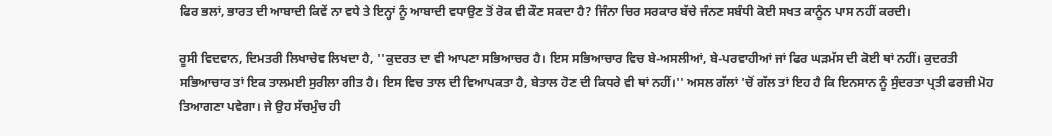ਫਿਰ ਭਲਾਂ, ਭਾਰਤ ਦੀ ਆਬਾਦੀ ਕਿਵੇਂ ਨਾ ਵਧੇ ਤੇ ਇਨ੍ਹਾਂ ਨੂੰ ਆਬਾਦੀ ਵਧਾਉਣ ਤੋਂ ਰੋਕ ਵੀ ਕੌਣ ਸਕਦਾ ਹੈ? ਜਿੰਨਾ ਚਿਰ ਸਰਕਾਰ ਬੱਚੇ ਜੰਨਣ ਸਬੰਧੀ ਕੋਈ ਸਖਤ ਕਾਨੂੰਨ ਪਾਸ ਨਹੀਂ ਕਰਦੀ।

ਰੂਸੀ ਵਿਦਵਾਨ, ਦਿਮਤਰੀ ਲਿਖਾਚੇਵ ਲਿਖਦਾ ਹੈ, ''ਕੁਦਰਤ ਦਾ ਵੀ ਆਪਣਾ ਸਭਿਆਚਰ ਹੈ। ਇਸ ਸਭਿਆਚਾਰ ਵਿਚ ਬੇ-ਅਸਲੀਆਂ, ਬੇ-ਪਰਵਾਹੀਆਂ ਜਾਂ ਫਿਰ ਘੜਮੱਸ ਦੀ ਕੋਈ ਥਾਂ ਨਹੀਂ। ਕੁਦਰਤੀ ਸਭਿਆਚਾਰ ਤਾਂ ਇਕ ਤਾਲਮਈ ਸੁਰੀਲਾ ਗੀਤ ਹੈ। ਇਸ ਵਿਚ ਤਾਲ ਦੀ ਵਿਆਪਕਤਾ ਹੈ, ਬੇਤਾਲ ਹੋਣ ਦੀ ਕਿਧਰੇ ਵੀ ਥਾਂ ਨਹੀਂ।'' ਅਸਲ ਗੱਲਾਂ 'ਚੋਂ ਗੱਲ ਤਾਂ ਇਹ ਹੈ ਕਿ ਇਨਸਾਨ ਨੂੰ ਸੁੰਦਰਤਾ ਪ੍ਰਤੀ ਫਰਜ਼ੀ ਮੋਹ ਤਿਆਗਣਾ ਪਵੇਗਾ। ਜੇ ਉਹ ਸੱਚਮੁੰਚ ਹੀ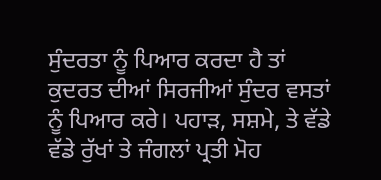ਸੁੰਦਰਤਾ ਨੂੰ ਪਿਆਰ ਕਰਦਾ ਹੈ ਤਾਂ ਕੁਦਰਤ ਦੀਆਂ ਸਿਰਜੀਆਂ ਸੁੰਦਰ ਵਸਤਾਂ ਨੂੰ ਪਿਆਰ ਕਰੇ। ਪਹਾੜ, ਸਸ਼ਮੇ, ਤੇ ਵੱਡੇ ਵੱਡੇ ਰੁੱਖਾਂ ਤੇ ਜੰਗਲਾਂ ਪ੍ਰਤੀ ਮੋਹ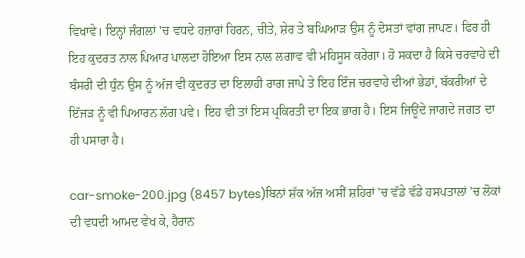ਵਿਖਾਵੇ। ਇਨ੍ਹਾਂ ਜੰਗਲਾਂ 'ਚ ਵਧਦੇ ਹਜ਼ਾਰਾਂ ਹਿਰਨ, ਚੀਤੇ, ਸ਼ੇਰ ਤੇ ਬਘਿਆੜ ਉਸ ਨੂੰ ਦੋਸਤਾਂ ਵਾਂਗ ਜਾਪਣ। ਫਿਰ ਹੀ ਇਹ ਕੁਦਰਤ ਨਾਲ ਪਿਆਰ ਪਾਲਦਾ ਹੋਇਆ ਇਸ ਨਾਲ ਲਗਾਵ ਵੀ ਮਹਿਸੂਸ ਕਰੇਗਾ। ਹੋ ਸਕਦਾ ਹੈ ਕਿਸੇ ਚਰਵਾਹੇ ਦੀ ਬੰਸਰੀ ਦੀ ਧੁੰਨ ਉਸ ਨੂੰ ਅੱਜ ਵੀ ਕੁਦਰਤ ਦਾ ਇਲਾਹੀ ਰਾਗ ਜਾਪੇ ਤੇ ਇਹ ਇੰਜ ਚਰਵਾਹੇ ਦੀਆਂ ਭੇਡਾਂ, ਬੱਕਰੀਆਂ ਦੇ ਇੱਜੜ ਨੂੰ ਵੀ ਪਿਆਰਨ ਲੱਗ ਪਵੇ। ਇਹ ਵੀ ਤਾਂ ਇਸ ਪ੍ਰਕਿਰਤੀ ਦਾ ਇਕ ਭਾਗ ਹੈ। ਇਸ ਜਿਊਂਦੇ ਜਾਗਦੇ ਜਗਤ ਦਾ ਹੀ ਪਸਾਰਾ ਹੈ।

car-smoke-200.jpg (8457 bytes)ਬਿਨਾਂ ਸ਼ੱਕ ਅੱਜ ਅਸੀਂ ਸ਼ਹਿਰਾਂ 'ਚ ਵੱਡੇ ਵੱਡੇ ਹਸਪਤਾਲਾਂ 'ਚ ਲੋਕਾਂ ਦੀ ਵਧਦੀ ਆਮਦ ਵੇਖ ਕੇ, ਹੈਰਾਨ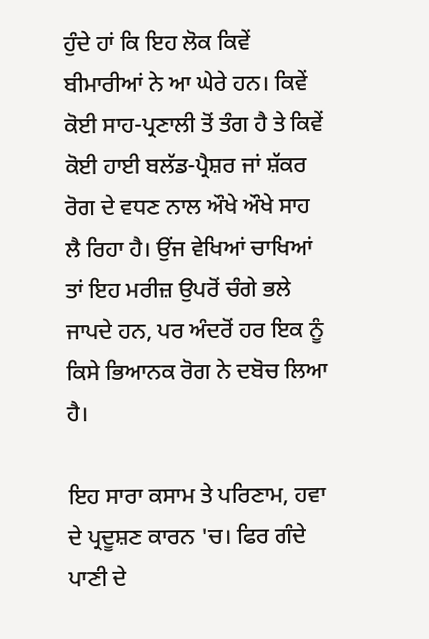ਹੁੰਦੇ ਹਾਂ ਕਿ ਇਹ ਲੋਕ ਕਿਵੇਂ ਬੀਮਾਰੀਆਂ ਨੇ ਆ ਘੇਰੇ ਹਨ। ਕਿਵੇਂ ਕੋਈ ਸਾਹ-ਪ੍ਰਣਾਲੀ ਤੋਂ ਤੰਗ ਹੈ ਤੇ ਕਿਵੇਂ ਕੋਈ ਹਾਈ ਬਲੱਡ-ਪ੍ਰੈਸ਼ਰ ਜਾਂ ਸ਼ੱਕਰ ਰੋਗ ਦੇ ਵਧਣ ਨਾਲ ਔਖੇ ਔਖੇ ਸਾਹ ਲੈ ਰਿਹਾ ਹੈ। ਉਂਜ ਵੇਖਿਆਂ ਚਾਖਿਆਂ ਤਾਂ ਇਹ ਮਰੀਜ਼ ਉਪਰੋਂ ਚੰਗੇ ਭਲੇ ਜਾਪਦੇ ਹਨ, ਪਰ ਅੰਦਰੋਂ ਹਰ ਇਕ ਨੂੰ ਕਿਸੇ ਭਿਆਨਕ ਰੋਗ ਨੇ ਦਬੋਚ ਲਿਆ ਹੈ।

ਇਹ ਸਾਰਾ ਕਸਾਮ ਤੇ ਪਰਿਣਾਮ, ਹਵਾ ਦੇ ਪ੍ਰਦੂਸ਼ਣ ਕਾਰਨ 'ਚ। ਫਿਰ ਗੰਦੇ ਪਾਣੀ ਦੇ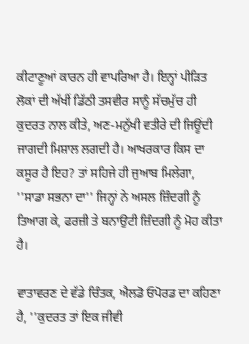ਕੀਟਾਣੂਆਂ ਕਾਰਨ ਹੀ ਵਾਪਰਿਆ ਹੈ। ਇਨ੍ਹਾਂ ਪੀੜਿਤ ਲੋਕਾਂ ਦੀ ਅੱਖੀਂ ਡਿੱਠੀ ਤਸਵੀਰ ਸਾਨੂੰ ਸੱਚਮੁੱਚ ਹੀ ਕੁਦਰਤ ਨਾਲ ਕੀਤੇ, ਅਣ-ਮਨੁੱਖੀ ਵਤੀਰੇ ਦੀ ਜਿਊਂਦੀ ਜਾਗਦੀ ਮਿਸ਼ਾਲ ਲਗਦੀ ਹੈ। ਆਖਰਕਾਰ ਕਿਸ ਦਾ ਕਸੂਰ ਹੈ ਇਹ? ਤਾਂ ਸਹਿਜੇ ਹੀ ਜੁਆਬ ਮਿਲੇਗਾ, ''ਸਾਡਾ ਸਭਨਾ ਦਾ'' ਜਿਨ੍ਹਾਂ ਨੇ ਅਸਲ ਜ਼ਿੰਦਗੀ ਨੂੰ ਤਿਆਗ ਕੇ, ਫਰਜ਼ੀ ਤੇ ਬਨਾਉਟੀ ਜ਼ਿੰਦਗੀ ਨੂੰ ਮੋਹ ਕੀਤਾ ਹੈ।

ਵਾਤਾਵਰਣ ਦੇ ਵੱਡੇ ਚਿੰਤਕ, ਐਲਡੋ ਓਪੋਰਡ ਦਾ ਕਹਿਣਾ ਹੈ, ''ਕੁਦਰਤ ਤਾਂ ਇਕ ਜੀਵੀ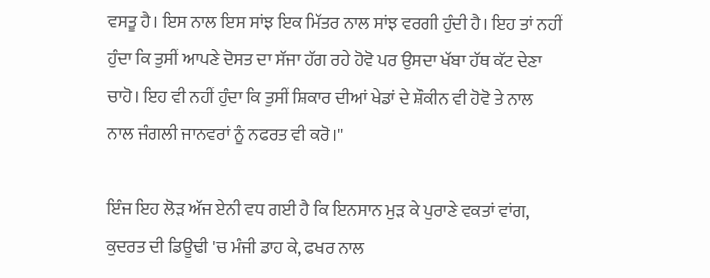ਵਸਤੂ ਹੈ। ਇਸ ਨਾਲ ਇਸ ਸਾਂਝ ਇਕ ਮਿੱਤਰ ਨਾਲ ਸਾਂਝ ਵਰਗੀ ਹੁੰਦੀ ਹੈ। ਇਹ ਤਾਂ ਨਹੀਂ ਹੁੰਦਾ ਕਿ ਤੁਸੀਂ ਆਪਣੇ ਦੋਸਤ ਦਾ ਸੱਜਾ ਹੱਗ ਰਹੇ ਹੋਵੋ ਪਰ ਉਸਦਾ ਖੱਬਾ ਹੱਥ ਕੱਟ ਦੇਣਾ ਚਾਹੋ। ਇਹ ਵੀ ਨਹੀਂ ਹੁੰਦਾ ਕਿ ਤੁਸੀਂ ਸ਼ਿਕਾਰ ਦੀਆਂ ਖੇਡਾਂ ਦੇ ਸ਼ੌਕੀਨ ਵੀ ਹੋਵੋ ਤੇ ਨਾਲ ਨਾਲ ਜੰਗਲੀ ਜਾਨਵਰਾਂ ਨੂੰ ਨਫਰਤ ਵੀ ਕਰੋ।''

ਇੰਜ ਇਹ ਲੋੜ ਅੱਜ ਏਨੀ ਵਧ ਗਈ ਹੈ ਕਿ ਇਨਸਾਨ ਮੁੜ ਕੇ ਪੁਰਾਣੇ ਵਕਤਾਂ ਵਾਂਗ, ਕੁਦਰਤ ਦੀ ਡਿਊਢੀ 'ਚ ਮੰਜੀ ਡਾਹ ਕੇ, ਫਖਰ ਨਾਲ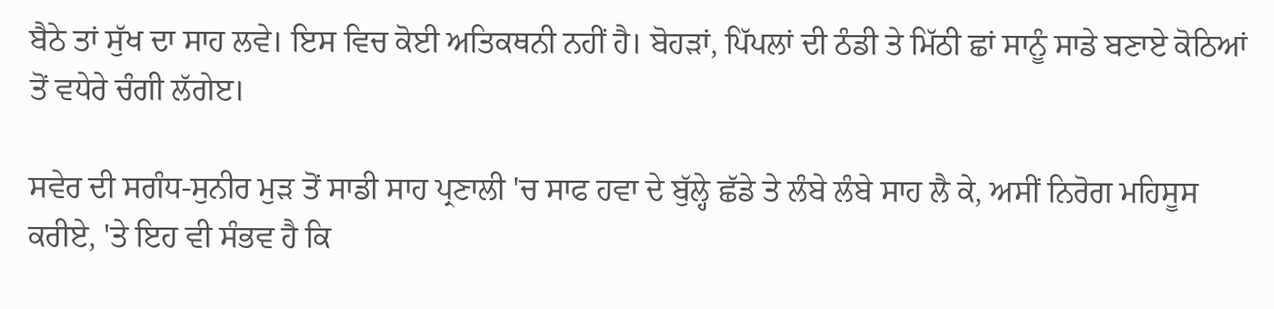ਬੈਠੇ ਤਾਂ ਸੁੱਖ ਦਾ ਸਾਹ ਲਵੇ। ਇਸ ਵਿਚ ਕੋਈ ਅਤਿਕਥਨੀ ਨਹੀਂ ਹੈ। ਬੋਹੜਾਂ, ਪਿੱਪਲਾਂ ਦੀ ਠੰਡੀ ਤੇ ਮਿੱਠੀ ਛਾਂ ਸਾਨੂੰ ਸਾਡੇ ਬਣਾਏ ਕੋਠਿਆਂ ਤੋਂ ਵਧੇਰੇ ਚੰਗੀ ਲੱਗੇੲ।

ਸਵੇਰ ਦੀ ਸਗੰਧ-ਸੁਨੀਰ ਮੁੜ ਤੋਂ ਸਾਡੀ ਸਾਹ ਪ੍ਰਣਾਲੀ 'ਚ ਸਾਫ ਹਵਾ ਦੇ ਬੁੱਲ੍ਹੇ ਛੱਡੇ ਤੇ ਲੰਬੇ ਲੰਬੇ ਸਾਹ ਲੈ ਕੇ, ਅਸੀਂ ਨਿਰੋਗ ਮਹਿਸੂਸ ਕਰੀਏ, 'ਤੇ ਇਹ ਵੀ ਸੰਭਵ ਹੈ ਕਿ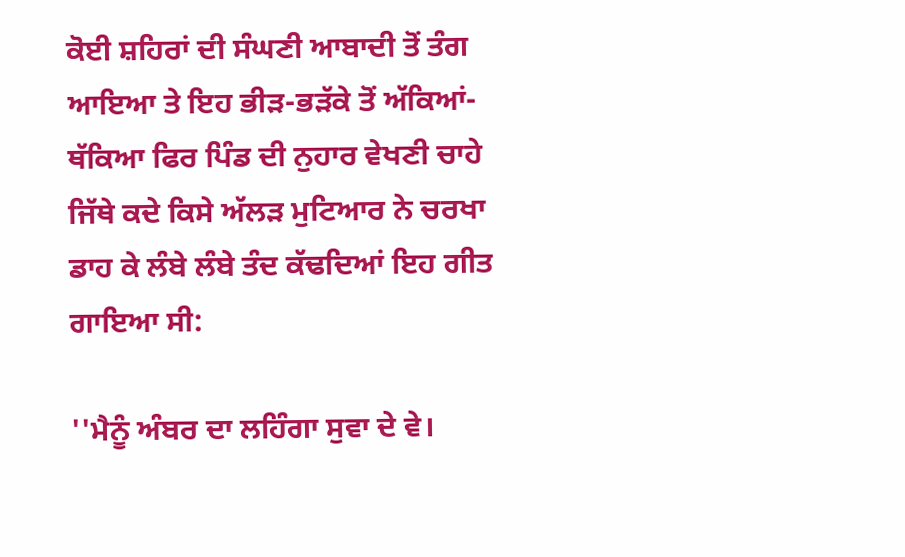ਕੋਈ ਸ਼ਹਿਰਾਂ ਦੀ ਸੰਘਣੀ ਆਬਾਦੀ ਤੋਂ ਤੰਗ ਆਇਆ ਤੇ ਇਹ ਭੀੜ-ਭੜੱਕੇ ਤੋਂ ਅੱਕਿਆਂ-ਥੱਕਿਆ ਫਿਰ ਪਿੰਡ ਦੀ ਨੁਹਾਰ ਵੇਖਣੀ ਚਾਹੇ ਜਿੱਥੇ ਕਦੇ ਕਿਸੇ ਅੱਲੜ ਮੁਟਿਆਰ ਨੇ ਚਰਖਾ ਡਾਹ ਕੇ ਲੰਬੇ ਲੰਬੇ ਤੰਦ ਕੱਢਦਿਆਂ ਇਹ ਗੀਤ ਗਾਇਆ ਸੀ:

''ਮੈਨੂੰ ਅੰਬਰ ਦਾ ਲਹਿੰਗਾ ਸੁਵਾ ਦੇ ਵੇ।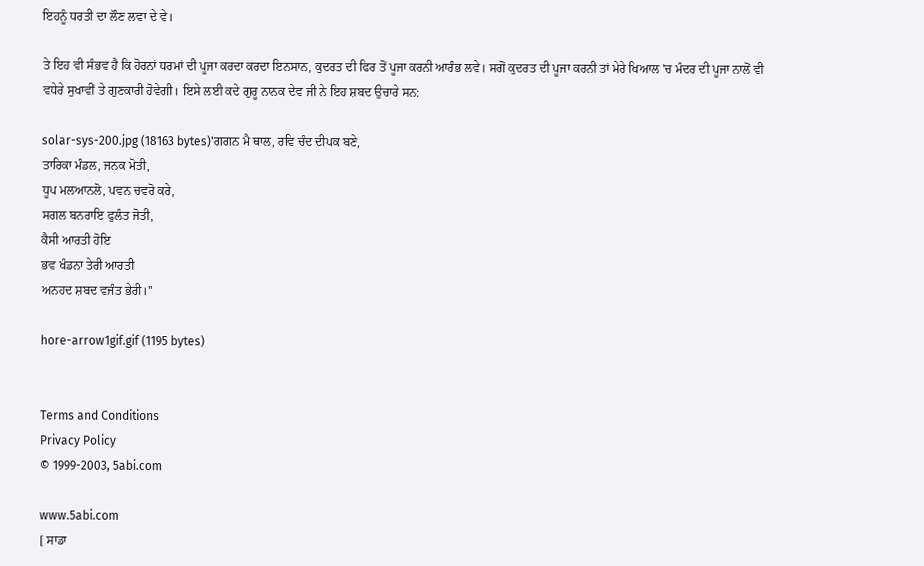ਇਹਨੂੰ ਧਰਤੀ ਦਾ ਲੌਣ ਲਵਾ ਦੇ ਵੇ।

ਤੇ ਇਹ ਵੀ ਸੰਭਵ ਹੈ ਕਿ ਹੋਰਨਾਂ ਧਰਮਾਂ ਦੀ ਪੂਜਾ ਕਰਦਾ ਕਰਦਾ ਇਨਸਾਨ, ਕੁਦਰਤ ਦੀ ਫਿਰ ਤੋਂ ਪੂਜਾ ਕਰਨੀ ਆਰੰਭ ਲਵੇ। ਸਗੋਂ ਕੁਦਰਤ ਦੀ ਪੂਜਾ ਕਰਨੀ ਤਾਂ ਮੇਰੇ ਖਿਆਲ 'ਚ ਮੰਦਰ ਦੀ ਪੂਜਾ ਨਾਲੋਂ ਵੀ ਵਧੇਰੇ ਸੁਖਾਵੀਂ ਤੇ ਗੁਣਕਾਰੀ ਹੋਵੇਗੀ। ਇਸੇ ਲਈ ਕਦੇ ਗੁਰੂ ਨਾਨਕ ਦੇਵ ਜੀ ਨੇ ਇਹ ਸ਼ਬਦ ਉਚਾਰੇ ਸਨ:

solar-sys-200.jpg (18163 bytes)'ਗਗਨ ਮੈ ਥਾਲ, ਰਵਿ ਚੰਦ ਦੀਪਕ ਬਣੇ,
ਤਾਰਿਕਾ ਮੰਡਲ, ਜਨਕ ਮੋਤੀ,
ਧੂਪ ਮਲਆਨਲੋ, ਪਵਨ ਚਵਰੋ ਕਰੇ,
ਸਗਲ ਬਨਰਾਇ ਫੁਲੰਤ ਜੋਤੀ,
ਕੈਸੀ ਆਰਤੀ ਹੋਇ
ਭਵ ਖੰਡਨਾ ਤੇਰੀ ਆਰਤੀ
ਅਨਹਦ ਸ਼ਬਦ ਵਜੰਤ ਭੇਰੀ।''

hore-arrow1gif.gif (1195 bytes)


Terms and Conditions
Privacy Policy
© 1999-2003, 5abi.com

www.5abi.com
[ ਸਾਡਾ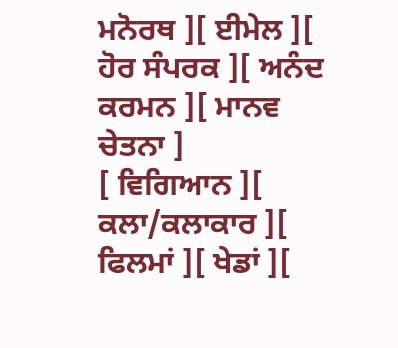ਮਨੋਰਥ ][ ਈਮੇਲ ][ ਹੋਰ ਸੰਪਰਕ ][ ਅਨੰਦ ਕਰਮਨ ][ ਮਾਨਵ ਚੇਤਨਾ ]
[ ਵਿਗਿਆਨ ][ ਕਲਾ/ਕਲਾਕਾਰ ][ ਫਿਲਮਾਂ ][ ਖੇਡਾਂ ][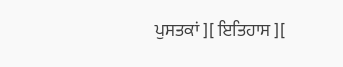ਪੁਸਤਕਾਂ ][ ਇਤਿਹਾਸ ][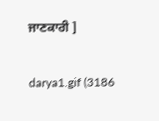ਜਾਣਕਾਰੀ ]

darya1.gif (3186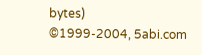bytes)
©1999-2004, 5abi.com